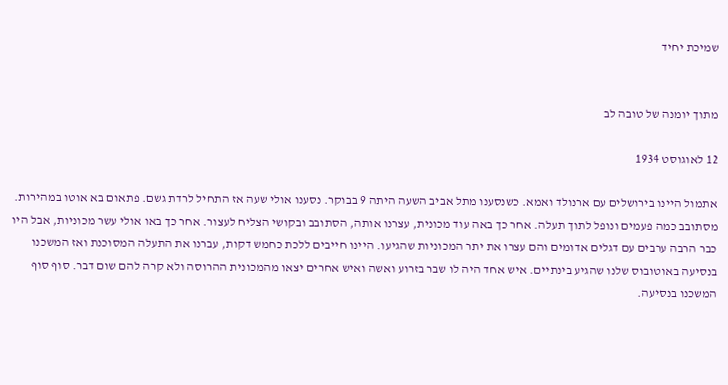שמיכת יחיד


מתוך יומנה של טובה לב

12 לאוגוסט 1934

אתמול היינו בירושלים עם ארנולד ואמא. כשנסענו מתל אביב השעה היתה 9 בבוקר. נסענו אולי שעה אז התחיל לרדת גשם. פתאום בא אוטו במהירות. מסתובב כמה פעמים ונופל לתוך תעלה. אחר כך באה עוד מכונית, עצרנו אותה, הסתובב ובקושי הצליח לעצור. אחר כך באו אולי עשר מכוניות, אבל היו כבר הרבה ערבים עם דגלים אדומים והם עצרו את יתר המכוניות שהגיעו. היינו חייבים ללכת כחמש דקות, עברנו את התעלה המסוכנת ואז המשכנו בנסיעה באוטובוס שלנו שהגיע בינתיים. איש אחד היה לו שבר בזרוע ואשה ואיש אחרים יצאו מהמכונית ההרוסה ולא קרה להם שום דבר. סוף סוף המשכנו בנסיעה.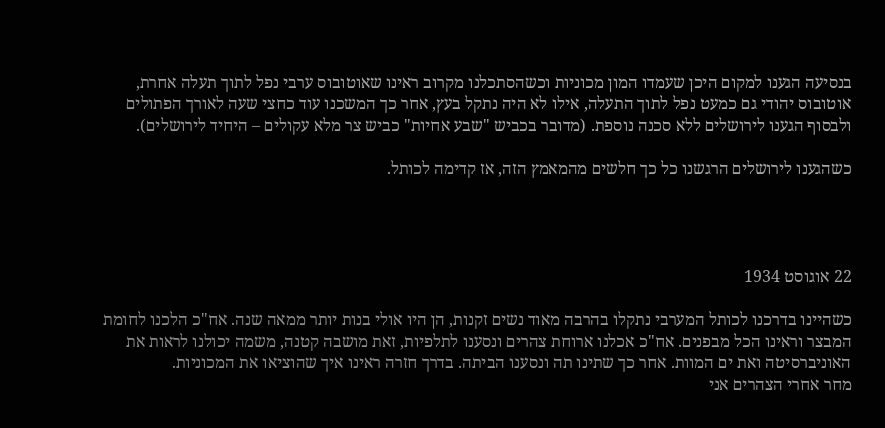בנסיעה הגענו למקום היכן שעמדו המון מכוניות וכשהסתכלנו מקרוב ראינו שאוטובוס ערבי נפל לתוך תעלה אחרת, אוטובוס יהודי גם כמעט נפל לתוך התעלה, אילו לא היה נתקל בעץ, אחר כך המשכנו עוד כחצי שעה לאורך הפתולים ולבסוף הגענו לירושלים ללא סכנה נוספת. (מדובר בכביש "שבע אחיות" כביש צר מלא עקולים – היחיד לירושלים).

כשהגענו לירושלים הרגשנו כל כך חלשים מהמאמץ הזה, אז קדימה לכותל.




22 אוגוסט 1934

כשהיינו בדרכנו לכותל המערבי נתקלו בהרבה מאוד נשים זקנות, הן היו אולי בנות יותר ממאה שנה. אח"כ הלכנו לחומת המבצר וראינו הכל מבפנים. אח"כ אכלנו ארוחת צהרים ונסענו לתלפיות, זאת מושבה קטנה, משמה יכולנו לראות את האוניברסיטה ואת ים המוות. אחר כך שתינו תה ונסענו הביתה. בדרך חזרה ראינו איך שהוציאו את המכוניות.
מחר אחרי הצהרים אני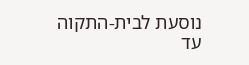נוסעת לבית-התקוה עד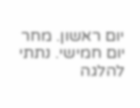יום ראשון. מחר יום חמישי. נתתי להלגה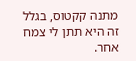מתנה קקטוס, בגלל זה היא תתן לי צמח אחר.